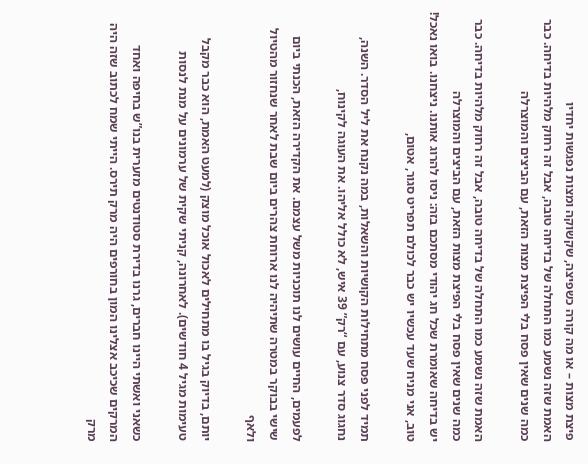פיצת מצות – או מה קורה כשפיצה, שקשוקה ומצות נפגשות יחדיו
האמת שזה נשמע כמו התחלה של בדיחה טובה, אבל זה רחוק מלהיות בדיחה. כבר כמה שנים שאין פסח בלי הפיצת מצות הזאת, עם הביצים והמוצרלה

האמת שזה נשמע כמו התחלה של בדיחה טובה, אבל זה רחוק מלהיות בדיחה. כבר כמה שנים שאין פסח בלי הפיצת מצות הזאת, עם הביצים והמוצרלה
יש בדיחה שאומרת שכל חג יהודי מסתכם בזה: ניסו להרוג אותנו. ניצחנו. בואו נאכל! טוב, אני מניח שעד עכשיו יש כבר לכולם תפריט סגור, אטום,

תמיד לפני פסח מתחילות הקושיות והשאלות, במה נקנח את ליל הסדר. השנה, נחגוג סדר צנוע, עם “רק” 39 איש, לא כולל אליהו. את העוגה לקינוח,

לפעמים, החיים עושים לנו תוכניות משל עצמם. את הקדירה הזאת, הכנתי ביום שישי בבוקר במטרה שתיהיה לנו ארוחת צהרים ביום שבת לאחר שנחזור מהטיול ולאף

יותם, בדיוק בגיל בו מתחילים לאכול אוכל מוצק (למעט האמת, הוא כבר מקבל טעימות מגיל 4 חודשים). לאחרונה, קניתי שקית של ערמונים על מנת לנסות

כשאני ואשתי היינו חברים, גרנו בדירת סטודנטים מזערית בנו”ש בחיפה ואחד המרקים שכיכב אצלינו המון בחורפים היה מרק תירס. הייתי שמח לכתוב שזה היה מרק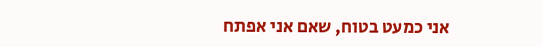אני כמעט בטוח, שאם אני אפתח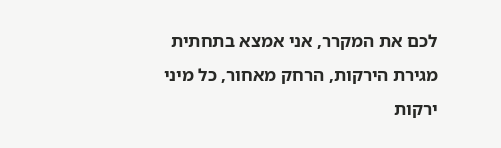לכם את המקרר, אני אמצא בתחתית מגירת הירקות, הרחק מאחור, כל מיני ירקות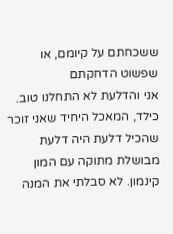ששכחתם על קיומם, או שפשוט הדחקתם
אני והדלעת לא התחלנו טוב. כילד, המאכל היחיד שאני זוכר שהכיל דלעת היה דלעת מבושלת מתוקה עם המון קינמון. לא סבלתי את המנה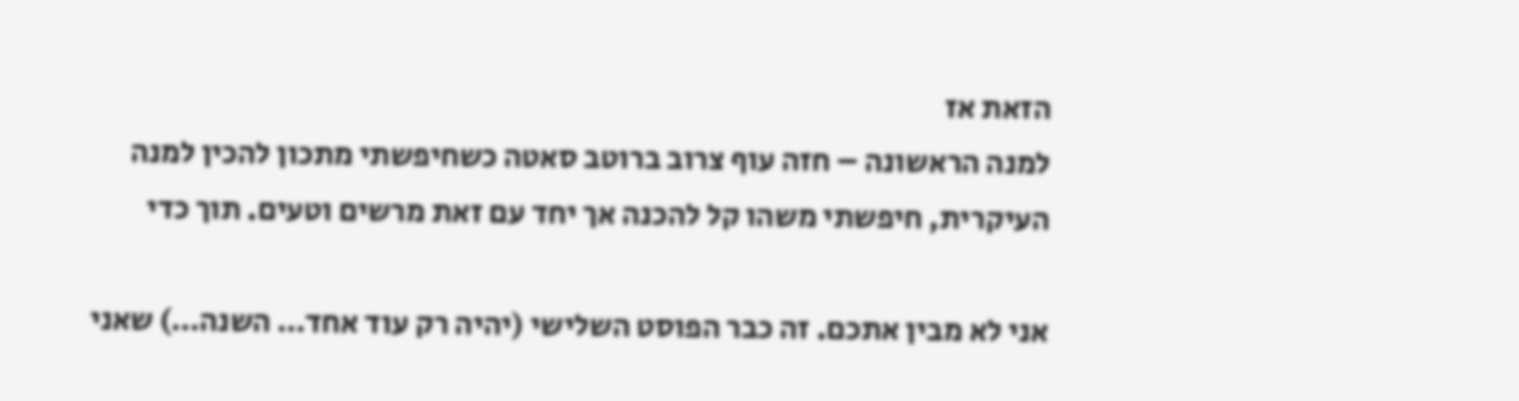הזאת אז
למנה הראשונה – חזה עוף צרוב ברוטב סאטה כשחיפשתי מתכון להכין למנה העיקרית, חיפשתי משהו קל להכנה אך יחד עם זאת מרשים וטעים. תוך כדי

אני לא מבין אתכם. זה כבר הפוסט השלישי (יהיה רק עוד אחד… השנה…) שאני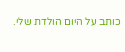כותב על היום הולדת שלי.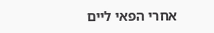אחרי הפאי ליים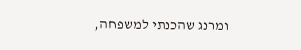ומרנג שהכנתי למשפחה,